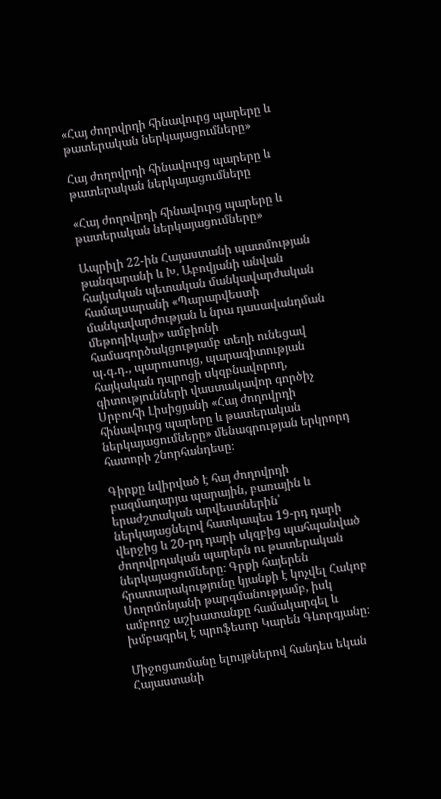«Հայ ժողովրդի հինավուրց պարերը և թատերական ներկայացումները»

Հայ ժողովրդի հինավուրց պարերը և թատերական ներկայացումները

«Հայ ժողովրդի հինավուրց պարերը և թատերական ներկայացումները»

Ապրիլի 22-ին Հայաստանի պատմության թանգարանի և Խ. Աբովյանի անվան հայկական պետական մանկավարժական համալսարանի «Պարարվեստի մանկավարժության և նրա դասավանդման մեթոդիկայի» ամբիոնի համագործակցությամբ տեղի ունեցավ պ․գ․դ․, պարուսույց, պարագիտության հայկական դպրոցի սկզբնավորող, գիտությունների վաստակավոր գործիչ Սրբուհի Լիսիցյանի «Հայ ժողովրդի հինավուրց պարերը և թատերական ներկայացումները» մենագրության երկրորդ հատորի շնորհանդեսը։

Գիրքը նվիրված է հայ ժողովրդի բազմադարյա պարային, բառային և երաժշտական արվեստներին՝ ներկայացնելով հատկապես 19-րդ դարի վերջից և 20-րդ դարի սկզբից պահպանված ժողովրդական պարերն ու թատերական ներկայացումները։ Գրքի հայերեն հրատարակությունը կյանքի է կոչվել Հակոբ Սողոմոնյանի թարգմանությամբ, իսկ ամբողջ աշխատանքը համակարգել և խմբագրել է պրոֆեսոր Կարեն Գևորգյանը։

Միջոցառմանը ելույթներով հանդես եկան Հայաստանի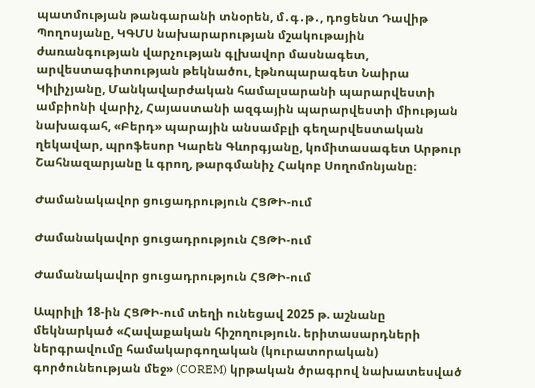պատմության թանգարանի տնօրեն, մ․գ․թ․, դոցենտ Դավիթ Պողոսյանը, ԿԳՄՍ նախարարության մշակութային ժառանգության վարչության գլխավոր մասնագետ, արվեստագիտության թեկնածու, էթնոպարագետ Նաիրա Կիլիչյանը, Մանկավարժական համալսարանի պարարվեստի ամբիոնի վարիչ, Հայաստանի ազգային պարարվեստի միության նախագահ, «Բերդ» պարային անսամբլի գեղարվեստական ղեկավար, պրոֆեսոր Կարեն Գևորգյանը, կոմիտասագետ Արթուր Շահնազարյանը և գրող, թարգմանիչ Հակոբ Սողոմոնյանը։

Ժամանակավոր ցուցադրություն ՀՑԹԻ-ում

Ժամանակավոր ցուցադրություն ՀՑԹԻ-ում

Ժամանակավոր ցուցադրություն ՀՑԹԻ-ում

Ապրիլի 18-ին ՀՑԹԻ-ում տեղի ունեցավ 2025 թ. աշնանը մեկնարկած «Հավաքական հիշողություն. երիտասարդների ներգրավումը համակարգողական (կուրատորական) գործունեության մեջ» (COREM) կրթական ծրագրով նախատեսված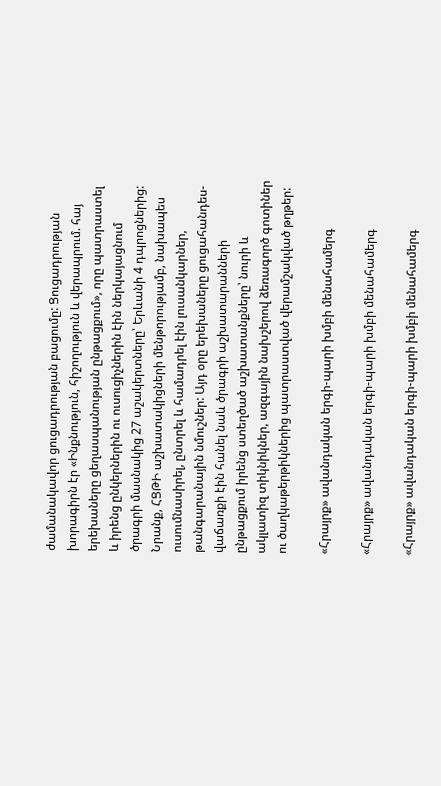ժամանակավոր ցուցադրության բացումը: Ցուցադրության խորագիրն էր «Ինքնություն, հիշողություն և վերապրում. հայ երեխաները ցեղասպանության ընթացքում», որը պատրաստել և իրենց ընկերներին ու ուսուցիչներին էին ներկայացնում ծրագրի մասնակից 27 աշակերտները՝ Երևանի 4 դպրոցներից: Նրանք, ՀՑԹԻ աշխատակիցների մենթորությամբ, նախապես ուսումնասիրել, ընտրել և համադրել էին լուսանկարներ, թանգարանային նմուշներ: Այդ օրը երեխաները ցուցահանդես-վաճառքի էին հանել նաև ծրագրի աշխատարանների ընթացքում իրենց ստեղծած աշխատանքները՝ նուրի և ակլատիզ տիկնիկներ, ազգային նախշերով ձեռագործ գոտիներ ու ծաղկաթերթիկներից պատրաստված վերամշակված թղթեր:

«Հրայրք» ավանդական երգի-պարի խմբի մենահամերգ

«Հրայրք» ավանդական երգի-պարի խմբի մենահամերգ

«Հրայրք» ավանդական երգի-պարի խմբի մենահամերգ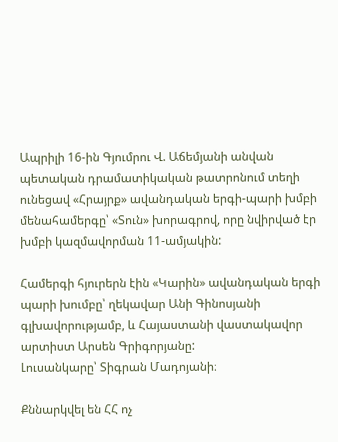Ապրիլի 16-ին Գյումրու Վ. Աճեմյանի անվան պետական դրամատիկական թատրոնում տեղի ունեցավ «Հրայրք» ավանդական երգի-պարի խմբի մենահամերգը՝ «Տուն» խորագրով, որը նվիրված էր խմբի կազմավորման 11-ամյակին:

Համերգի հյուրերն էին «Կարին» ավանդական երգի պարի խումբը՝ ղեկավար Անի Գինոսյանի գլխավորությամբ, և Հայաստանի վաստակավոր արտիստ Արսեն Գրիգորյանը:
Լուսանկարը՝ Տիգրան Մադոյանի։

Քննարկվել են ՀՀ ոչ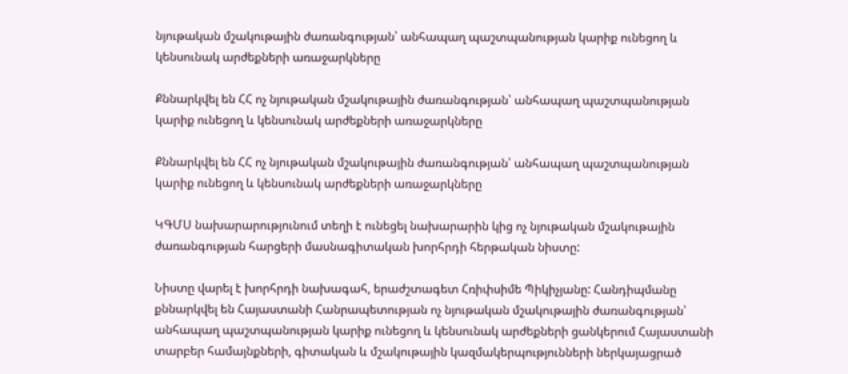նյութական մշակութային ժառանգության՝ անհապաղ պաշտպանության կարիք ունեցող և կենսունակ արժեքների առաջարկները

Քննարկվել են ՀՀ ոչ նյութական մշակութային ժառանգության՝ անհապաղ պաշտպանության կարիք ունեցող և կենսունակ արժեքների առաջարկները

Քննարկվել են ՀՀ ոչ նյութական մշակութային ժառանգության՝ անհապաղ պաշտպանության կարիք ունեցող և կենսունակ արժեքների առաջարկները

ԿԳՄՍ նախարարությունում տեղի է ունեցել նախարարին կից ոչ նյութական մշակութային ժառանգության հարցերի մասնագիտական խորհրդի հերթական նիստը:

Նիստը վարել է խորհրդի նախագահ, երաժշտագետ Հռիփսիմե Պիկիչյանը: Հանդիպմանը քննարկվել են Հայաստանի Հանրապետության ոչ նյութական մշակութային ժառանգության՝ անհապաղ պաշտպանության կարիք ունեցող և կենսունակ արժեքների ցանկերում Հայաստանի տարբեր համայնքների, գիտական և մշակութային կազմակերպությունների ներկայացրած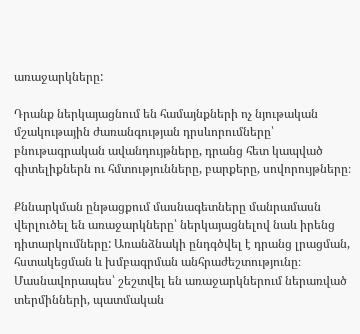առաջարկները:

Դրանք ներկայացնում են համայնքների ոչ նյութական մշակութային ժառանգության դրսևորումները՝ բնութագրական ավանդույթները, դրանց հետ կապված գիտելիքներն ու հմտությունները, բարքերը, սովորույթները։

Քննարկման ընթացքում մասնագետները մանրամասն վերլուծել են առաջարկները՝ ներկայացնելով նաև իրենց դիտարկումները: Առանձնակի ընդգծվել է դրանց լրացման, հստակեցման և խմբագրման անհրաժեշտությունը։ Մասնավորապես՝ շեշտվել են առաջարկներում ներառված տերմինների, պատմական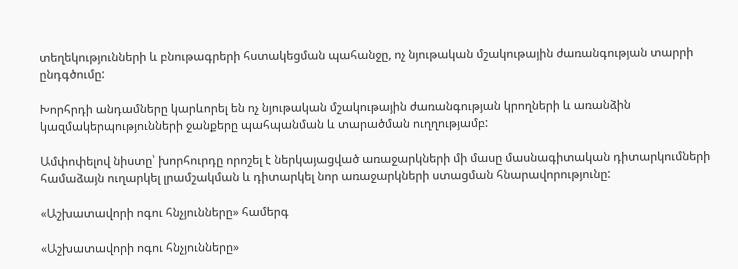տեղեկությունների և բնութագրերի հստակեցման պահանջը, ոչ նյութական մշակութային ժառանգության տարրի ընդգծումը:

Խորհրդի անդամները կարևորել են ոչ նյութական մշակութային ժառանգության կրողների և առանձին կազմակերպությունների ջանքերը պահպանման և տարածման ուղղությամբ:

Ամփոփելով նիստը՝ խորհուրդը որոշել է ներկայացված առաջարկների մի մասը մասնագիտական դիտարկումների համաձայն ուղարկել լրամշակման և դիտարկել նոր առաջարկների ստացման հնարավորությունը:

«Աշխատավորի ոգու հնչյունները» համերգ

«Աշխատավորի ոգու հնչյունները»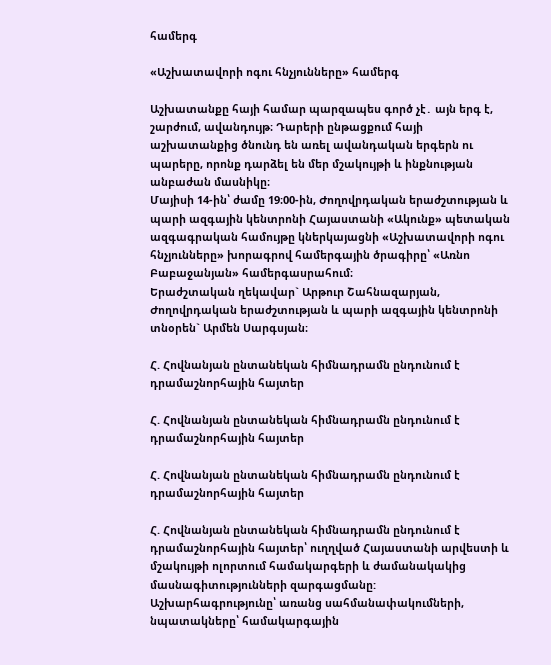համերգ

«Աշխատավորի ոգու հնչյունները» համերգ

Աշխատանքը հայի համար պարզապես գործ չէ․ այն երգ է, շարժում, ավանդույթ։ Դարերի ընթացքում հայի աշխատանքից ծնունդ են առել ավանդական երգերն ու պարերը, որոնք դարձել են մեր մշակույթի և ինքնության անբաժան մասնիկը։
Մայիսի 14-ին՝ ժամը 19։00-ին, Ժողովրդական երաժշտության և պարի ազգային կենտրոնի Հայաստանի «Ակունք» պետական ազգագրական համույթը կներկայացնի «Աշխատավորի ոգու հնչյունները» խորագրով համերգային ծրագիրը՝ «Առնո Բաբաջանյան» համերգասրահում։
Երաժշտական ղեկավար` Արթուր Շահնազարյան, Ժողովրդական երաժշտության և պարի ազգային կենտրոնի տնօրեն` Արմեն Սարգսյան։

Հ. Հովնանյան ընտանեկան հիմնադրամն ընդունում է դրամաշնորհային հայտեր

Հ. Հովնանյան ընտանեկան հիմնադրամն ընդունում է դրամաշնորհային հայտեր

Հ. Հովնանյան ընտանեկան հիմնադրամն ընդունում է դրամաշնորհային հայտեր

Հ. Հովնանյան ընտանեկան հիմնադրամն ընդունում է դրամաշնորհային հայտեր՝ ուղղված Հայաստանի արվեստի և մշակույթի ոլորտում համակարգերի և ժամանակակից մասնագիտությունների զարգացմանը:
Աշխարհագրությունը՝ առանց սահմանափակումների, նպատակները՝ համակարգային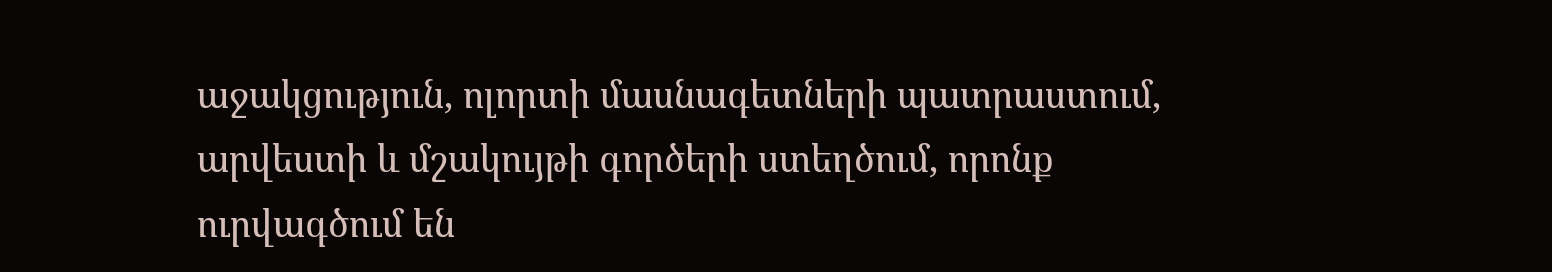աջակցություն, ոլորտի մասնագետների պատրաստում, արվեստի և մշակույթի գործերի ստեղծում, որոնք ուրվագծում են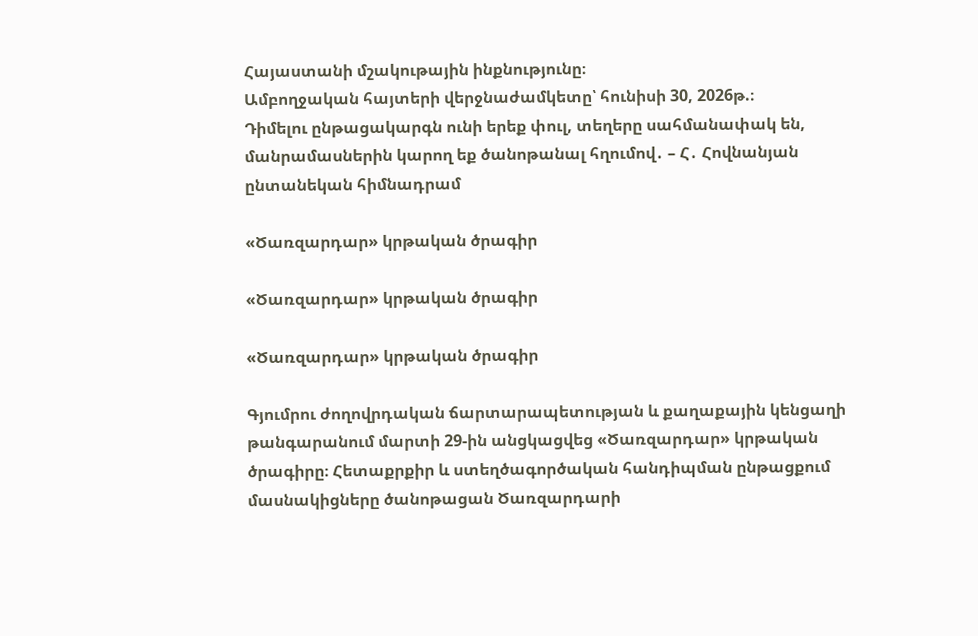Հայաստանի մշակութային ինքնությունը։
Ամբողջական հայտերի վերջնաժամկետը՝ հունիսի 30, 2026թ.։
Դիմելու ընթացակարգն ունի երեք փուլ, տեղերը սահմանափակ են, մանրամասներին կարող եք ծանոթանալ հղումով․ – Հ․ Հովնանյան ընտանեկան հիմնադրամ

«Ծառզարդար» կրթական ծրագիր

«Ծառզարդար» կրթական ծրագիր

«Ծառզարդար» կրթական ծրագիր

Գյումրու ժողովրդական ճարտարապետության և քաղաքային կենցաղի թանգարանում մարտի 29-ին անցկացվեց «Ծառզարդար» կրթական ծրագիրը։ Հետաքրքիր և ստեղծագործական հանդիպման ընթացքում մասնակիցները ծանոթացան Ծառզարդարի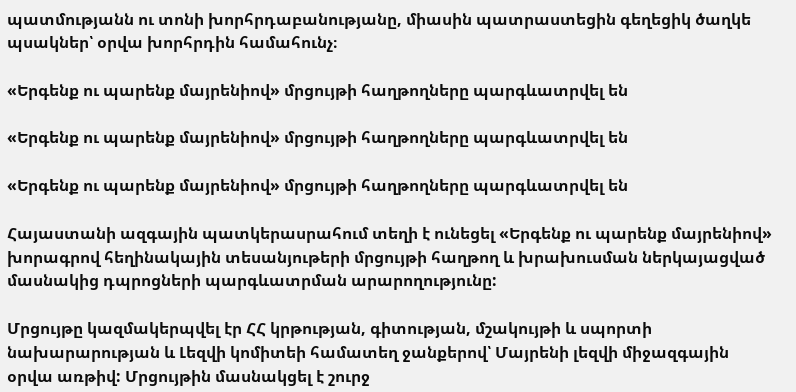պատմությանն ու տոնի խորհրդաբանությանը, միասին պատրաստեցին գեղեցիկ ծաղկե պսակներ՝ օրվա խորհրդին համահունչ։

«Երգենք ու պարենք մայրենիով» մրցույթի հաղթողները պարգևատրվել են

«Երգենք ու պարենք մայրենիով» մրցույթի հաղթողները պարգևատրվել են

«Երգենք ու պարենք մայրենիով» մրցույթի հաղթողները պարգևատրվել են

Հայաստանի ազգային պատկերասրահում տեղի է ունեցել «Երգենք ու պարենք մայրենիով» խորագրով հեղինակային տեսանյութերի մրցույթի հաղթող և խրախուսման ներկայացված մասնակից դպրոցների պարգևատրման արարողությունը:

Մրցույթը կազմակերպվել էր ՀՀ կրթության, գիտության, մշակույթի և սպորտի նախարարության և Լեզվի կոմիտեի համատեղ ջանքերով՝ Մայրենի լեզվի միջազգային օրվա առթիվ: Մրցույթին մասնակցել է շուրջ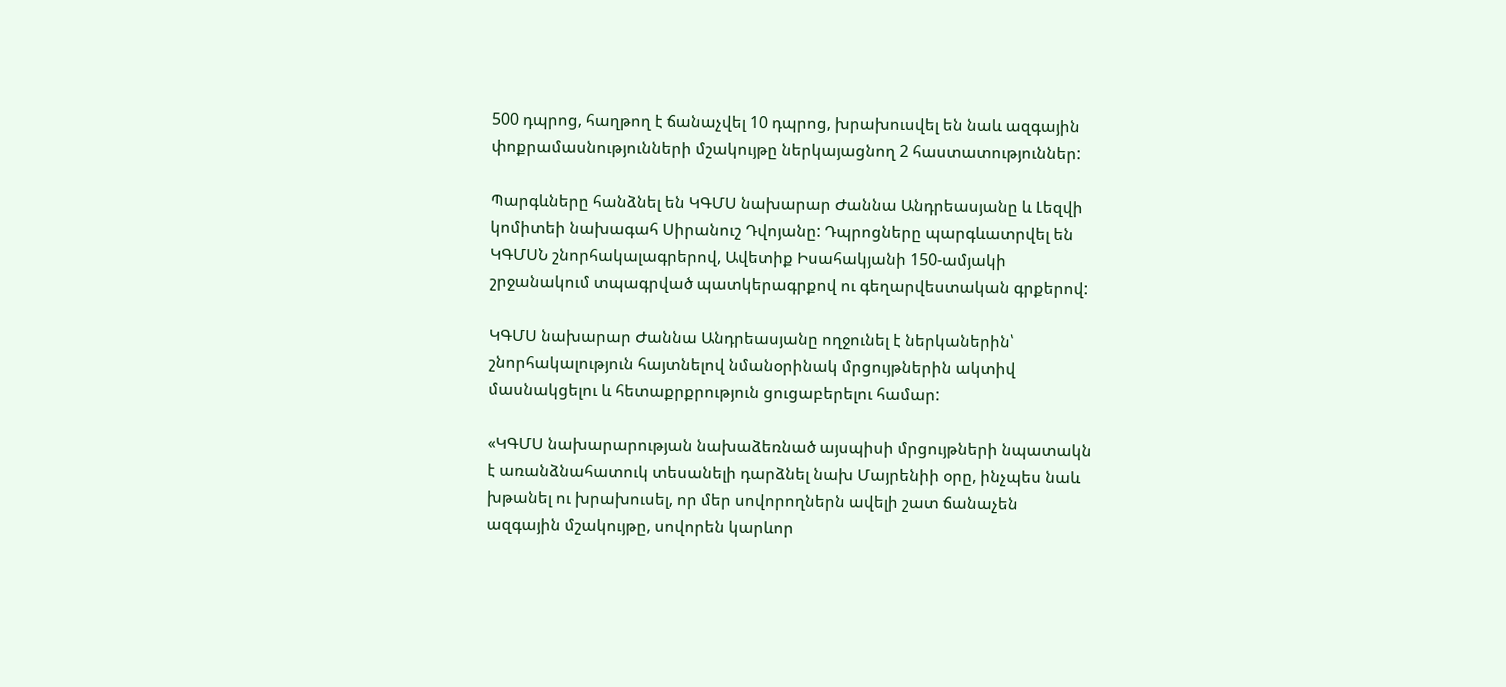500 դպրոց, հաղթող է ճանաչվել 10 դպրոց, խրախուսվել են նաև ազգային փոքրամասնությունների մշակույթը ներկայացնող 2 հաստատություններ:

Պարգևները հանձնել են ԿԳՄՍ նախարար Ժաննա Անդրեասյանը և Լեզվի կոմիտեի նախագահ Սիրանուշ Դվոյանը: Դպրոցները պարգևատրվել են ԿԳՄՍՆ շնորհակալագրերով, Ավետիք Իսահակյանի 150-ամյակի շրջանակում տպագրված պատկերագրքով ու գեղարվեստական գրքերով:

ԿԳՄՍ նախարար Ժաննա Անդրեասյանը ողջունել է ներկաներին՝ շնորհակալություն հայտնելով նմանօրինակ մրցույթներին ակտիվ մասնակցելու և հետաքրքրություն ցուցաբերելու համար:

«ԿԳՄՍ նախարարության նախաձեռնած այսպիսի մրցույթների նպատակն է առանձնահատուկ տեսանելի դարձնել նախ Մայրենիի օրը, ինչպես նաև խթանել ու խրախուսել, որ մեր սովորողներն ավելի շատ ճանաչեն ազգային մշակույթը, սովորեն կարևոր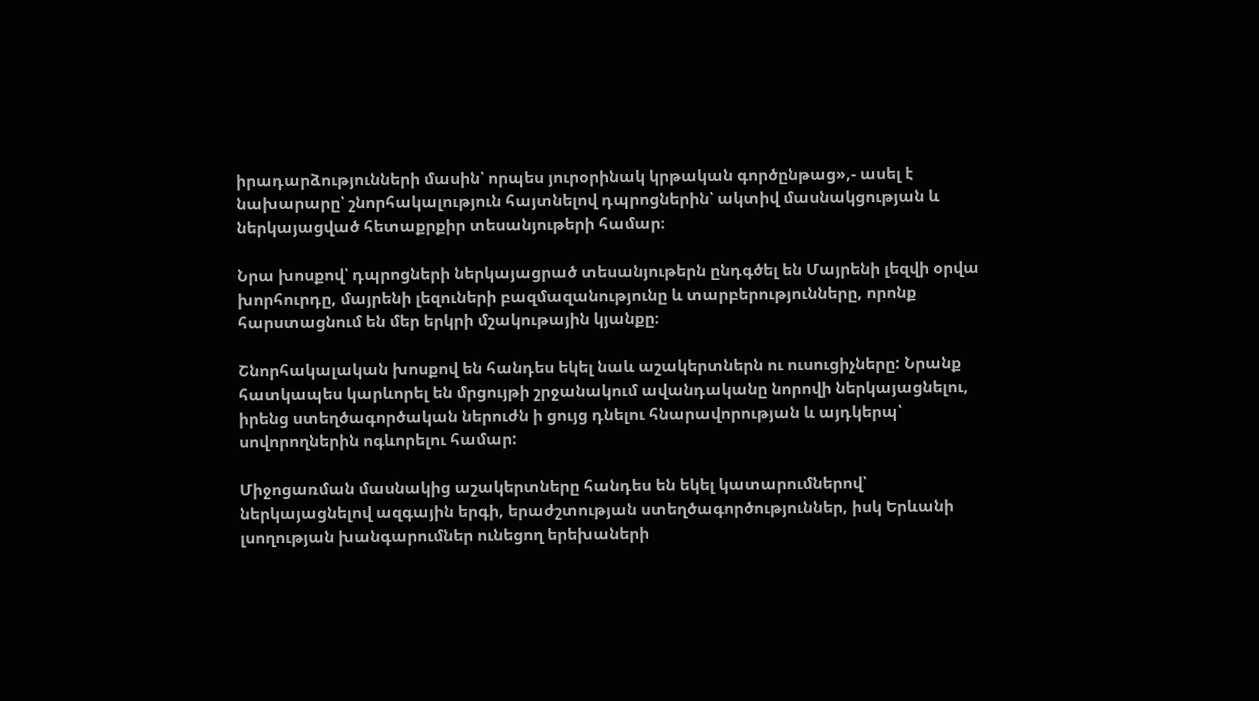իրադարձությունների մասին՝ որպես յուրօրինակ կրթական գործընթաց»,- ասել է նախարարը՝ շնորհակալություն հայտնելով դպրոցներին՝ ակտիվ մասնակցության և ներկայացված հետաքրքիր տեսանյութերի համար։

Նրա խոսքով՝ դպրոցների ներկայացրած տեսանյութերն ընդգծել են Մայրենի լեզվի օրվա խորհուրդը, մայրենի լեզուների բազմազանությունը և տարբերությունները, որոնք հարստացնում են մեր երկրի մշակութային կյանքը։

Շնորհակալական խոսքով են հանդես եկել նաև աշակերտներն ու ուսուցիչները: Նրանք հատկապես կարևորել են մրցույթի շրջանակում ավանդականը նորովի ներկայացնելու, իրենց ստեղծագործական ներուժն ի ցույց դնելու հնարավորության և այդկերպ՝ սովորողներին ոգևորելու համար:

Միջոցառման մասնակից աշակերտները հանդես են եկել կատարումներով՝ ներկայացնելով ազգային երգի, երաժշտության ստեղծագործություններ, իսկ Երևանի լսողության խանգարումներ ունեցող երեխաների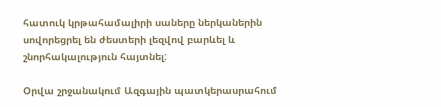հատուկ կրթահամալիրի սաները ներկաներին սովորեցրել են ժեստերի լեզվով բարևել և շնորհակալություն հայտնել:

Օրվա շրջանակում Ազգային պատկերասրահում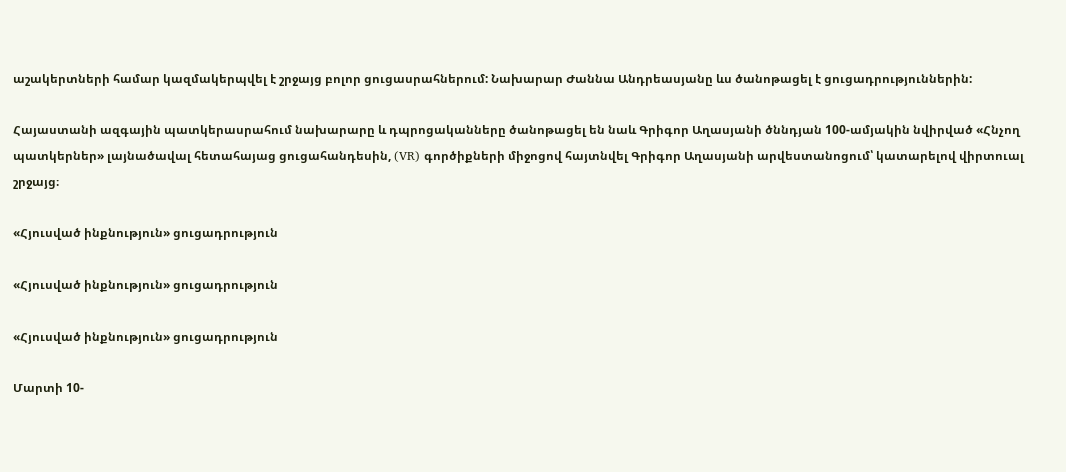աշակերտների համար կազմակերպվել է շրջայց բոլոր ցուցասրահներում: Նախարար Ժաննա Անդրեասյանը ևս ծանոթացել է ցուցադրություններին:

Հայաստանի ազգային պատկերասրահում նախարարը և դպրոցականները ծանոթացել են նաև Գրիգոր Աղասյանի ծննդյան 100-ամյակին նվիրված «Հնչող պատկերներ» լայնածավալ հետահայաց ցուցահանդեսին, (VR) գործիքների միջոցով հայտնվել Գրիգոր Աղասյանի արվեստանոցում՝ կատարելով վիրտուալ շրջայց։

«Հյուսված ինքնություն» ցուցադրություն

«Հյուսված ինքնություն» ցուցադրություն

«Հյուսված ինքնություն» ցուցադրություն

Մարտի 10-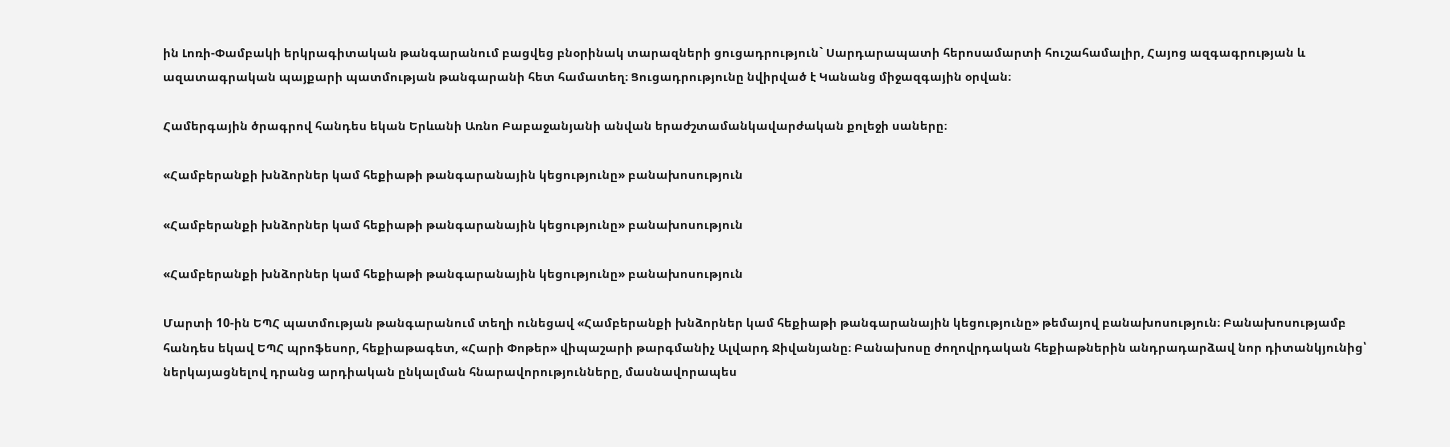ին Լոռի-Փամբակի երկրագիտական թանգարանում բացվեց բնօրինակ տարազների ցուցադրություն` Սարդարապատի հերոսամարտի հուշահամալիր, Հայոց ազգագրության և ազատագրական պայքարի պատմության թանգարանի հետ համատեղ։ Ցուցադրությունը նվիրված է Կանանց միջազգային օրվան։

Համերգային ծրագրով հանդես եկան Երևանի Առնո Բաբաջանյանի անվան երաժշտամանկավարժական քոլեջի սաները։

«Համբերանքի խնձորներ կամ հեքիաթի թանգարանային կեցությունը» բանախոսություն

«Համբերանքի խնձորներ կամ հեքիաթի թանգարանային կեցությունը» բանախոսություն

«Համբերանքի խնձորներ կամ հեքիաթի թանգարանային կեցությունը» բանախոսություն

Մարտի 10-ին ԵՊՀ պատմության թանգարանում տեղի ունեցավ «Համբերանքի խնձորներ կամ հեքիաթի թանգարանային կեցությունը» թեմայով բանախոսություն։ Բանախոսությամբ հանդես եկավ ԵՊՀ պրոֆեսոր, հեքիաթագետ, «Հարի Փոթեր» վիպաշարի թարգմանիչ Ալվարդ Ջիվանյանը։ Բանախոսը ժողովրդական հեքիաթներին անդրադարձավ նոր դիտանկյունից՝ ներկայացնելով դրանց արդիական ընկալման հնարավորությունները, մասնավորապես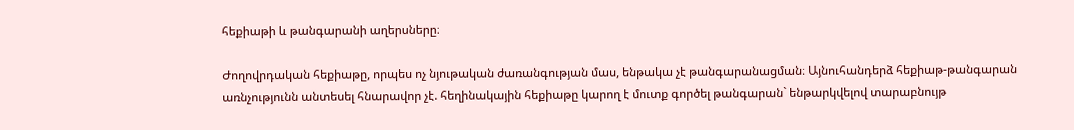հեքիաթի և թանգարանի աղերսները։

Ժողովրդական հեքիաթը, որպես ոչ նյութական ժառանգության մաս, ենթակա չէ թանգարանացման։ Այնուհանդերձ հեքիաթ-թանգարան առնչությունն անտեսել հնարավոր չէ. հեղինակային հեքիաթը կարող է մուտք գործել թանգարան` ենթարկվելով տարաբնույթ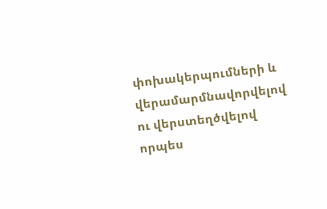փոխակերպումների և վերամարմնավորվելով ու վերստեղծվելով որպես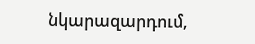նկարազարդում,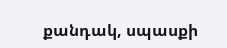քանդակ, սպասքի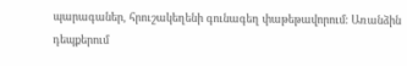պարագաներ, հրուշակեղենի գունագեղ փաթեթավորում: Առանձին դեպքերում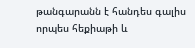թանգարանն է հանդես գալիս որպես հեքիաթի և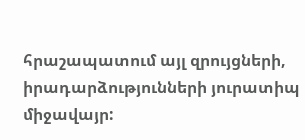հրաշապատում այլ զրույցների, իրադարձությունների յուրատիպ միջավայր: